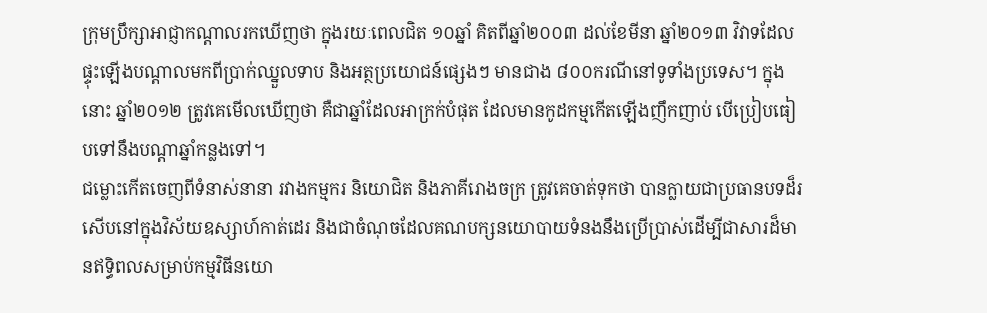ក្រុមប្រឹក្សាអាជ្ញាកណ្ដាលរកឃើញថា ក្នុងរយៈពេលជិត ១០ឆ្នាំ គិតពីឆ្នាំ២០០៣ ដល់ខែមីនា ឆ្នាំ២០១៣ វិវាទដែលផ្ទុះឡើងបណ្ដាលមកពីប្រាក់ឈ្នួលទាប និងអត្ថប្រយោជន៍ផ្សេងៗ មានជាង ៨០០ករណីនៅទូទាំងប្រទេស។ ក្នុងនោះ ឆ្នាំ២០១២ ត្រូវគេមើលឃើញថា គឺជាឆ្នាំដែលអាក្រក់បំផុត ដែលមានកូដកម្មកើតឡើងញឹកញាប់ បើប្រៀបធៀបទៅនឹងបណ្ដាឆ្នាំកន្លងទៅ។
ជម្លោះកើតចេញពីទំនាស់នានា រវាងកម្មករ និយោជិត និងភាគីរោងចក្រ ត្រូវគេចាត់ទុកថា បានក្លាយជាប្រធានបទដ៏រសើបនៅក្នុងវិស័យឧស្សាហ៍កាត់ដេរ និងជាចំណុចដែលគណបក្សនយោបាយទំនងនឹងប្រើប្រាស់ដើម្បីជាសារដ៏មានឥទ្ធិពលសម្រាប់កម្មវិធីនយោ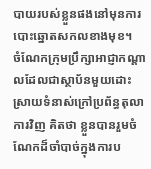បាយរបស់ខ្លួនផងនៅមុនការបោះឆ្នោតសកលខាងមុខ។
ចំណែកក្រុមប្រឹក្សាអាជ្ញាកណ្ដាលដែលជាស្ថាប័នមួយដោះស្រាយទំនាស់ក្រៅប្រព័ន្ធតុលាការវិញ គិតថា ខ្លួនបានរួមចំណែកដ៏ចាំបាច់ក្នុងការប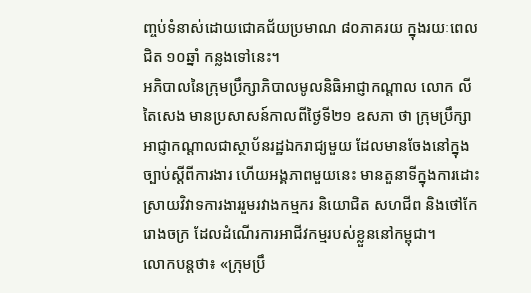ញ្ចប់ទំនាស់ដោយជោគជ័យប្រមាណ ៨០ភាគរយ ក្នុងរយៈពេលជិត ១០ឆ្នាំ កន្លងទៅនេះ។
អភិបាលនៃក្រុមប្រឹក្សាភិបាលមូលនិធិអាជ្ញាកណ្ដាល លោក លី តៃសេង មានប្រសាសន៍កាលពីថ្ងៃទី២១ ឧសភា ថា ក្រុមប្រឹក្សាអាជ្ញាកណ្ដាលជាស្ថាប័នរដ្ឋឯករាជ្យមួយ ដែលមានចែងនៅក្នុងច្បាប់ស្ដីពីការងារ ហើយអង្គភាពមួយនេះ មានតួនាទីក្នុងការដោះស្រាយវិវាទការងាររួមរវាងកម្មករ និយោជិត សហជីព និងថៅកែរោងចក្រ ដែលដំណើរការអាជីវកម្មរបស់ខ្លួននៅកម្ពុជា។
លោកបន្តថា៖ «ក្រុមប្រឹ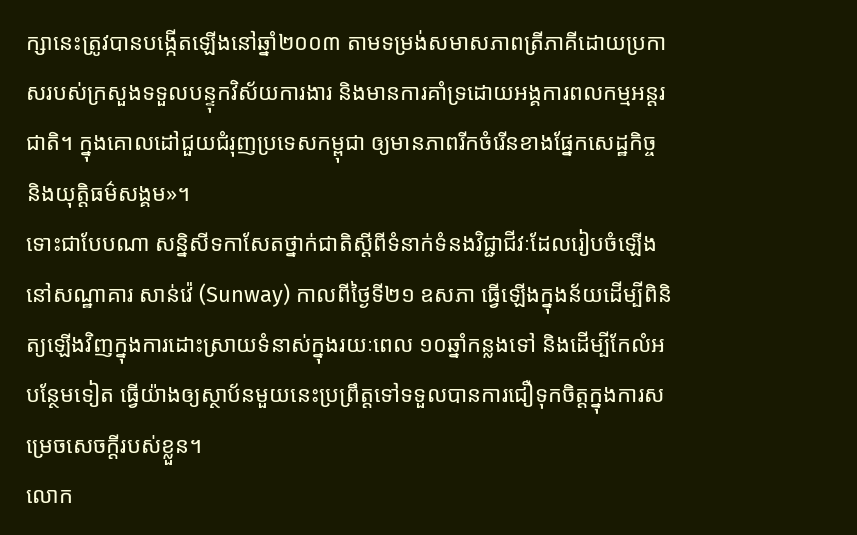ក្សានេះត្រូវបានបង្កើតឡើងនៅឆ្នាំ២០០៣ តាមទម្រង់សមាសភាពត្រីភាគីដោយប្រកាសរបស់ក្រសួងទទួលបន្ទុកវិស័យការងារ និងមានការគាំទ្រដោយអង្គការពលកម្មអន្តរជាតិ។ ក្នុងគោលដៅជួយជំរុញប្រទេសកម្ពុជា ឲ្យមានភាពរីកចំរើនខាងផ្នែកសេដ្ឋកិច្ច និងយុត្តិធម៌សង្គម»។
ទោះជាបែបណា សន្និសីទកាសែតថ្នាក់ជាតិស្ដីពីទំនាក់ទំនងវិជ្ជាជីវៈដែលរៀបចំឡើងនៅសណ្ឋាគារ សាន់វ៉េ (Sunway) កាលពីថ្ងៃទី២១ ឧសភា ធ្វើឡើងក្នុងន័យដើម្បីពិនិត្យឡើងវិញក្នុងការដោះស្រាយទំនាស់ក្នុងរយៈពេល ១០ឆ្នាំកន្លងទៅ និងដើម្បីកែលំអបន្ថែមទៀត ធ្វើយ៉ាងឲ្យស្ថាប័នមួយនេះប្រព្រឹត្តទៅទទួលបានការជឿទុកចិត្តក្នុងការសម្រេចសេចក្ដីរបស់ខ្លួន។
លោក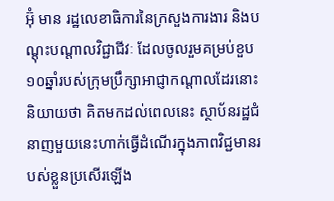អ៊ុំ មាន រដ្ឋលេខាធិការនៃក្រសួងការងារ និងបណ្ដុះបណ្ដាលវិជ្ជាជីវៈ ដែលចូលរួមគម្រប់ខួប ១០ឆ្នាំរបស់ក្រុមប្រឹក្សាអាជ្ញាកណ្ដាលដែរនោះ និយាយថា គិតមកដល់ពេលនេះ ស្ថាប័នរដ្ឋជំនាញមួយនេះហាក់ធ្វើដំណើរក្នុងភាពវិជ្ជមានរបស់ខ្លួនប្រសើរឡើង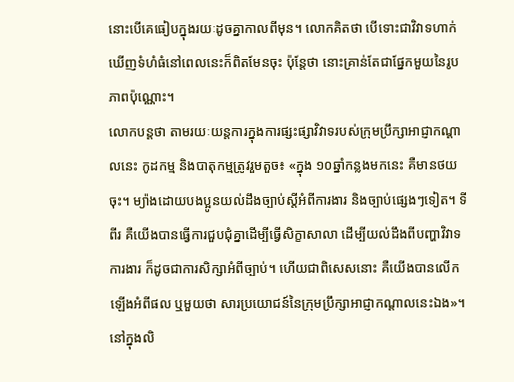នោះបើគេធៀបក្នុងរយៈដូចគ្នាកាលពីមុន។ លោកគិតថា បើទោះជាវិវាទហាក់ឃើញទំហំធំនៅពេលនេះក៏ពិតមែនចុះ ប៉ុន្តែថា នោះគ្រាន់តែជាផ្នែកមួយនៃរូបភាពប៉ុណ្ណោះ។
លោកបន្តថា តាមរយៈយន្តការក្នុងការផ្សះផ្សាវិវាទរបស់ក្រុមប្រឹក្សាអាជ្ញាកណ្ដាលនេះ កូដកម្ម និងបាតុកម្មត្រូវរួមតួច៖ «ក្នុង ១០ឆ្នាំកន្លងមកនេះ គឺមានថយចុះ។ ម្យ៉ាងដោយបងប្អូនយល់ដឹងច្បាប់ស្តីអំពីការងារ និងច្បាប់ផ្សេងៗទៀត។ ទីពីរ គឺយើងបានធ្វើការជួបជុំគ្នាដើម្បីធ្វើសិក្ខាសាលា ដើម្បីយល់ដឹងពីបញ្ហាវិវាទការងារ ក៏ដូចជាការសិក្សាអំពីច្បាប់។ ហើយជាពិសេសនោះ គឺយើងបានលើកឡើងអំពីផល ឬមួយថា សារប្រយោជន៍នៃក្រុមប្រឹក្សាអាជ្ញាកណ្ដាលនេះឯង»។
នៅក្នុងលិ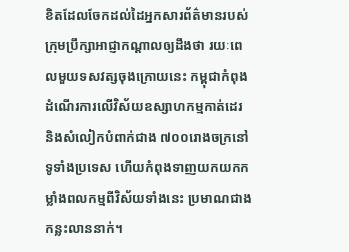ខិតដែលចែកដល់ដៃអ្នកសារព័ត៌មានរបស់ក្រុមប្រឹក្សាអាជ្ញាកណ្ដាលឲ្យដឹងថា រយៈពេលមួយទសវត្សចុងក្រោយនេះ កម្ពុជាកំពុងដំណើរការលើវិស័យឧស្សាហកម្មកាត់ដេរ និងសំលៀកបំពាក់ជាង ៧០០រោងចក្រនៅទូទាំងប្រទេស ហើយកំពុងទាញយកយកកម្លាំងពលកម្មពីវិស័យទាំងនេះ ប្រមាណជាងកន្លះលាននាក់។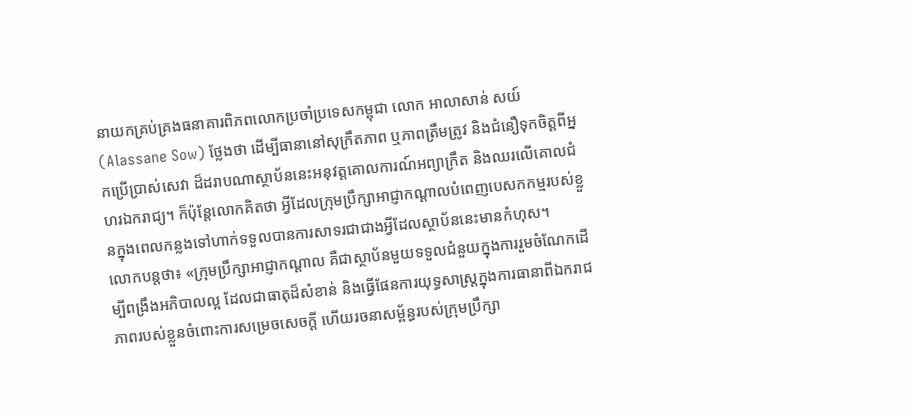នាយកគ្រប់គ្រងធនាគារពិភពលោកប្រចាំប្រទេសកម្ពុជា លោក អាលាសាន់ សយ៍ (Alassane Sow) ថ្លែងថា ដើម្បីធានានៅសុក្រឹតភាព ឬភាពត្រឹមត្រូវ និងជំនឿទុកចិត្តពីអ្នកប្រើប្រាស់សេវា ដ៏ដរាបណាស្ថាប័ននេះអនុវត្តគោលការណ៍អព្យាក្រឹត និងឈរលើគោលជំហរឯករាជ្យ។ ក៏ប៉ុន្តែលោកគិតថា អ្វីដែលក្រុមប្រឹក្សាអាជ្ញាកណ្ដាលបំពេញបេសកកម្មរបស់ខ្លួនក្នុងពេលកន្លងទៅហាក់ទទួលបានការសាទរជាជាងអ្វីដែលស្ថាប័ននេះមានកំហុស។
លោកបន្តថា៖ «ក្រុមប្រឹក្សាអាជ្ញាកណ្ដាល គឺជាស្ថាប័នមួយទទួលជំនួយក្នុងការរួមចំណែកដើម្បីពង្រឹងអភិបាលល្អ ដែលជាធាតុដ៏សំខាន់ និងធ្វើផែនការយុទ្ធសាស្ត្រក្នុងការធានាពីឯករាជភាពរបស់ខ្លួនចំពោះការសម្រេចសេចក្ដី ហើយរចនាសម្ព័ន្ធរបស់ក្រុមប្រឹក្សា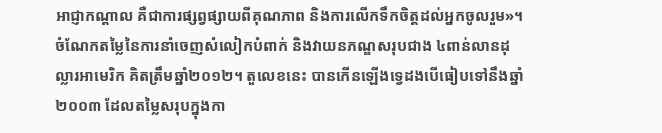អាជ្ញាកណ្ដាល គឺជាការផ្សព្វផ្សាយពីគុណភាព និងការលើកទឹកចិត្តដល់អ្នកចូលរួម»។
ចំណែកតម្លៃនៃការនាំចេញសំលៀកបំពាក់ និងវាយនភណ្ឌសរុបជាង ៤ពាន់លានដុល្លារអាមេរិក គិតត្រឹមឆ្នាំ២០១២។ តួលេខនេះ បានកើនឡើងទ្វេដងបើធៀបទៅនឹងឆ្នាំ២០០៣ ដែលតម្លៃសរុបក្នុងកា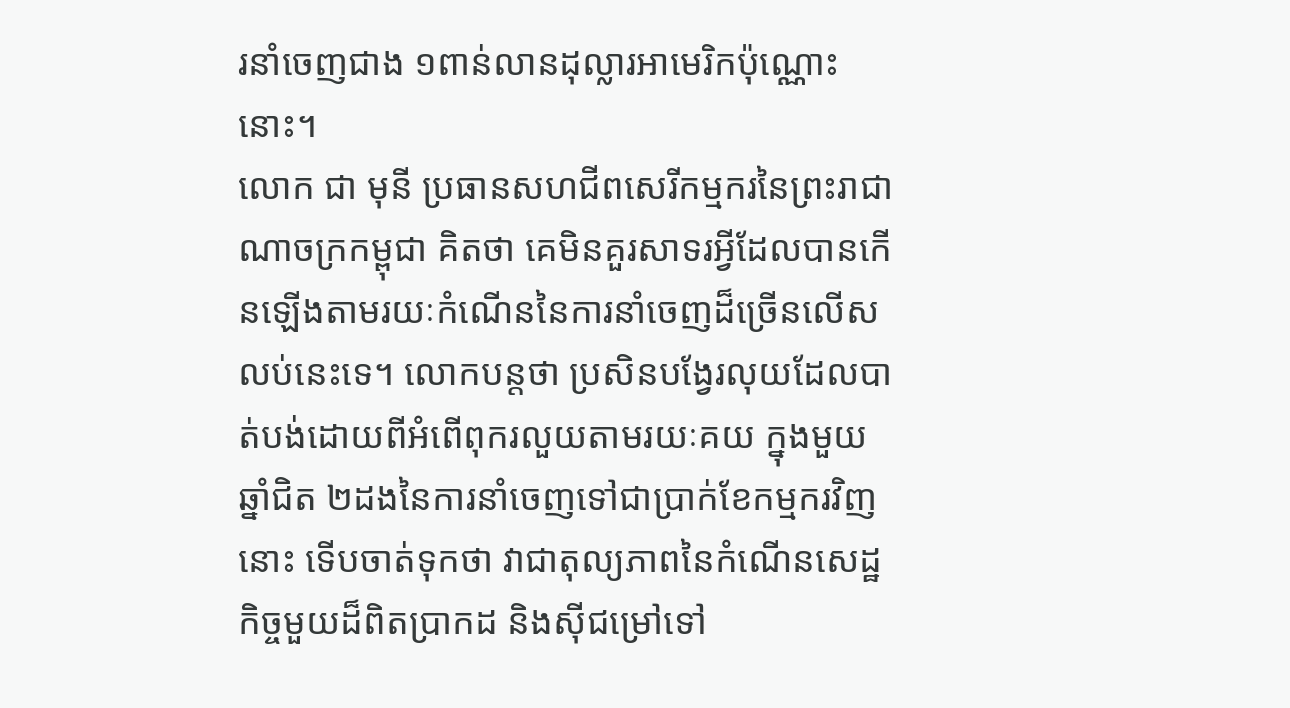រនាំចេញជាង ១ពាន់លានដុល្លារអាមេរិកប៉ុណ្ណោះនោះ។
លោក ជា មុនី ប្រធានសហជីពសេរីកម្មករនៃព្រះរាជាណាចក្រកម្ពុជា គិតថា គេមិនគួរសាទរអ្វីដែលបានកើនឡើងតាមរយៈកំណើននៃការនាំចេញដ៏ច្រើនលើសលប់នេះទេ។ លោកបន្តថា ប្រសិនបង្វែរលុយដែលបាត់បង់ដោយពីអំពើពុករលួយតាមរយៈគយ ក្នុងមួយឆ្នាំជិត ២ដងនៃការនាំចេញទៅជាប្រាក់ខែកម្មករវិញនោះ ទើបចាត់ទុកថា វាជាតុល្យភាពនៃកំណើនសេដ្ឋកិច្ចមួយដ៏ពិតប្រាកដ និងស៊ីជម្រៅទៅ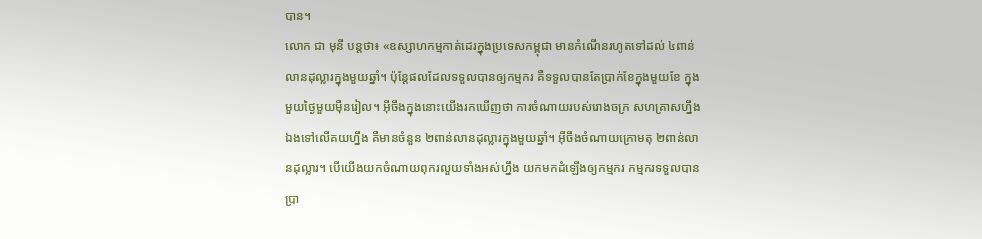បាន។
លោក ជា មុនី បន្តថា៖ «ឧស្សាហកម្មកាត់ដេរក្នុងប្រទេសកម្ពុជា មានកំណើនរហូតទៅដល់ ៤ពាន់លានដុល្លារក្នុងមួយឆ្នាំ។ ប៉ុន្តែផលដែលទទួលបានឲ្យកម្មករ គឺទទួលបានតែប្រាក់ខែក្នុងមួយខែ ក្នុងមួយថ្ងៃមួយម៉ឺនរៀល។ អ៊ីចឹងក្នុងនោះយើងរកឃើញថា ការចំណាយរបស់រោងចក្រ សហគ្រាសហ្នឹងឯងទៅលើគយហ្នឹង គឺមានចំនួន ២ពាន់លានដុល្លារក្នុងមួយឆ្នាំ។ អ៊ីចឹងចំណាយក្រោមតុ ២ពាន់លានដុល្លារ។ បើយើងយកចំណាយពុករលួយទាំងអស់ហ្នឹង យកមកដំឡើងឲ្យកម្មករ កម្មករទទួលបានប្រា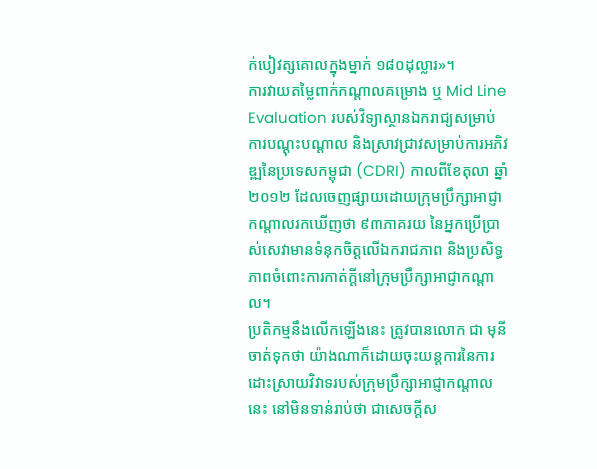ក់បៀវត្សគោលក្នុងម្នាក់ ១៨០ដុល្លារ»។
ការវាយតម្លៃពាក់កណ្ដាលគម្រោង ឬ Mid Line Evaluation របស់វិទ្យាស្ថានឯករាជ្យសម្រាប់ការបណ្ដុះបណ្ដាល និងស្រាវជ្រាវសម្រាប់ការអភិវឌ្ឍនៃប្រទេសកម្ពុជា (CDRI) កាលពីខែតុលា ឆ្នាំ២០១២ ដែលចេញផ្សាយដោយក្រុមប្រឹក្សាអាជ្ញាកណ្ដាលរកឃើញថា ៩៣ភាគរយ នៃអ្នកប្រើប្រាស់សេវាមានទំនុកចិត្តលើឯករាជភាព និងប្រសិទ្ធភាពចំពោះការកាត់ក្ដីនៅក្រុមប្រឹក្សាអាជ្ញាកណ្ដាល។
ប្រតិកម្មនឹងលើកឡើងនេះ ត្រូវបានលោក ជា មុនី ចាត់ទុកថា យ៉ាងណាក៏ដោយចុះយន្តការនៃការដោះស្រាយវិវាទរបស់ក្រុមប្រឹក្សាអាជ្ញាកណ្ដាលនេះ នៅមិនទាន់រាប់ថា ជាសេចក្ដីស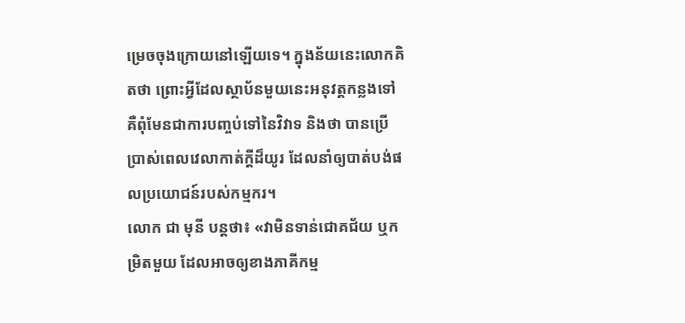ម្រេចចុងក្រោយនៅឡើយទេ។ ក្នុងន័យនេះលោកគិតថា ព្រោះអ្វីដែលស្ថាប័នមួយនេះអនុវត្តកន្លងទៅ គឺពុំមែនជាការបញ្ចប់ទៅនៃវិវាទ និងថា បានប្រើប្រាស់ពេលវេលាកាត់ក្ដីដ៏យូរ ដែលនាំឲ្យបាត់បង់ផលប្រយោជន៍របស់កម្មករ។
លោក ជា មុនី បន្តថា៖ «វាមិនទាន់ជោគជ័យ ឬកម្រិតមួយ ដែលអាចឲ្យខាងភាគីកម្ម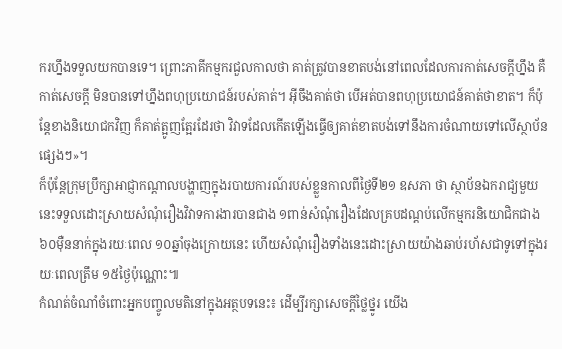ករហ្នឹងទទួលយកបានទេ។ ព្រោះភាគីកម្មករជួលកាលថា គាត់ត្រូវបានខាតបង់នៅពេលដែលការកាត់សេចក្ដីហ្នឹង គឺកាត់សេចក្ដី មិនបានទៅហ្នឹងពហុប្រយោជន៍របស់គាត់។ អ៊ីចឹងគាត់ថា បើអត់បានពហុប្រយោជន៍គាត់ថាខាត។ ក៏ប៉ុន្តែខាងនិយោជកវិញ ក៏គាត់ត្អូញត្អែរដែរថា វិវាទដែលកើតឡើងធ្វើឲ្យគាត់ខាតបង់ទៅនឹងការចំណាយទៅលើស្ថាប័នផ្សេងៗ»។
ក៏ប៉ុន្តែក្រុមប្រឹក្សាអាជ្ញាកណ្ដាលបង្ហាញក្នុងរបាយការណ៍របស់ខ្លួនកាលពីថ្ងៃទី២១ ឧសភា ថា ស្ថាប័នឯករាជ្យមួយនេះទទួលដោះស្រាយសំណុំរឿងវិវាទការងារបានជាង ១ពាន់សំណុំរឿងដែលគ្របដណ្ដប់លើកម្មករនិយោជិកជាង ៦០ម៉ឺននាក់ក្នុងរយៈពេល ១០ឆ្នាំចុងក្រោយនេះ ហើយសំណុំរឿងទាំងនេះដោះស្រាយយ៉ាងឆាប់រហ័សជាទូទៅក្នុងរយៈពេលត្រឹម ១៥ថ្ងៃប៉ុណ្ណោះ៕
កំណត់ចំណាំចំពោះអ្នកបញ្ចូលមតិនៅក្នុងអត្ថបទនេះ៖ ដើម្បីរក្សាសេចក្ដីថ្លៃថ្នូរ យើង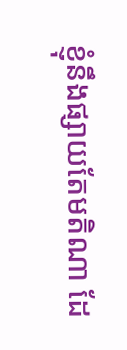ខ្ញុំនឹងផ្សាយតែមតិណា ដែ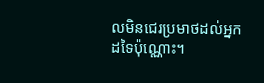លមិនជេរប្រមាថដល់អ្នកដទៃប៉ុណ្ណោះ។